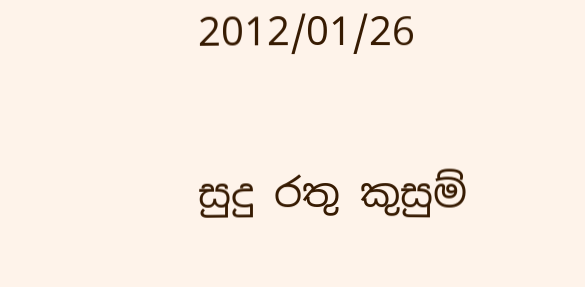2012/01/26

සුදු රතු කුසුම්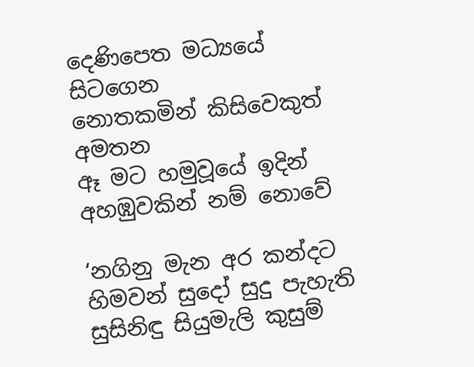දෙණිපෙත මධ්‍යයේ සිටගෙන
නොතකමින් කිසිවෙකුත් අමතන
ඈ මට හමුවූයේ ඉදින්
අහඹුවකින් නම් නොවේ

‘නගිනු මැන අර කන්දට
හිමවන් සුදෝ සුදු පැහැති
සුසිනිඳු සියුමැලි කුසුම්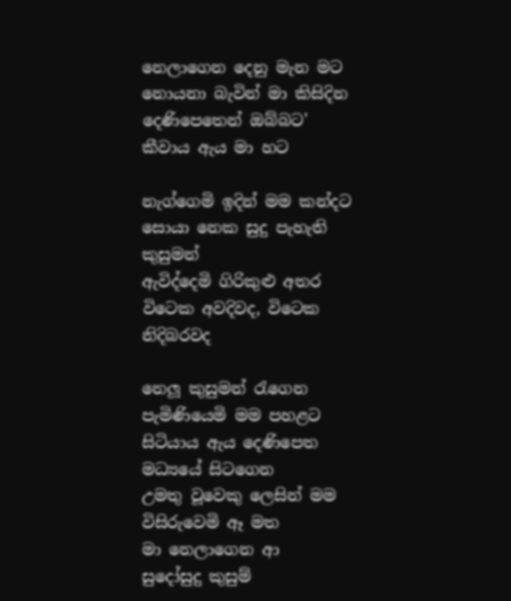නෙලාගෙන දෙනු මැන මට
නොයනා බැවින් මා කිසිදින
දෙණිපෙතෙන් ඔබ්බට'
කීවාය ඇය මා හට

නැග්ගෙමි ඉදින් මම කන්දට
සොයා නෙක සුදු පැහැති කුසුමන්
ඇවිද්දෙමි ගිරිකුළු අතර
විටෙක අවදිවද, විටෙක නිදිබරවද

නෙලූ කුසුමන් රැගෙන
පැමිණියෙමි මම පහළට
සිටියාය ඇය දෙණිපෙත
මධ්‍යයේ සිටගෙන
උමතු වූවෙකු ලෙසින් මම
විසිරුවෙමි ඈ මත
මා නෙලාගෙන ආ
සුදෝසුදු කුසුම්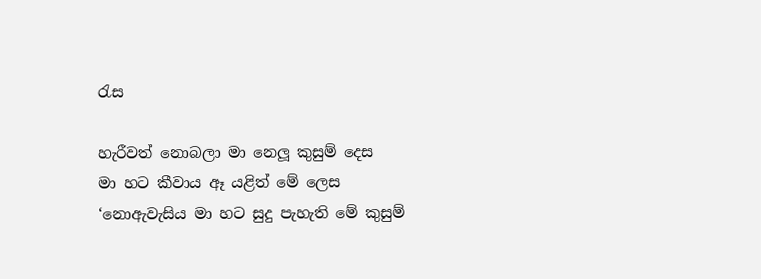රැස

හැරීවත් නොබලා මා නෙලූ කුසුම් දෙස
මා හට කීවාය ඈ යළිත් මේ ලෙස
‘නොඇවැසිය මා හට සුදු පැහැති මේ කුසුම්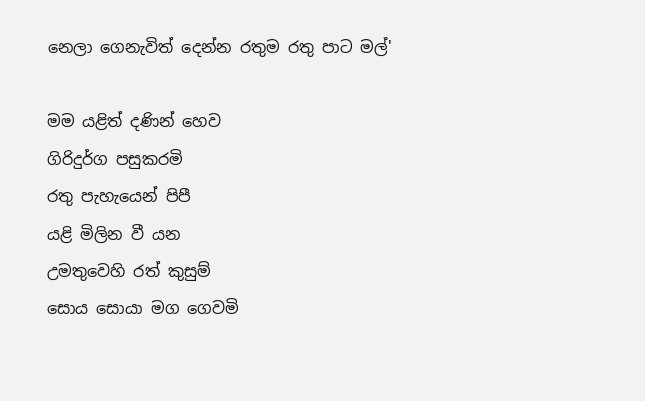නෙලා ගෙනැවිත් දෙන්න රතුම රතු පාට මල්'

මම යළිත් දණින් හෙව
ගිරිදුර්ග පසුකරමි
රතු පැහැයෙන් පිපී
යළි මිලින වී යන
උමතුවෙහි රත් කුසුම්
සොය සොයා මග ගෙවමි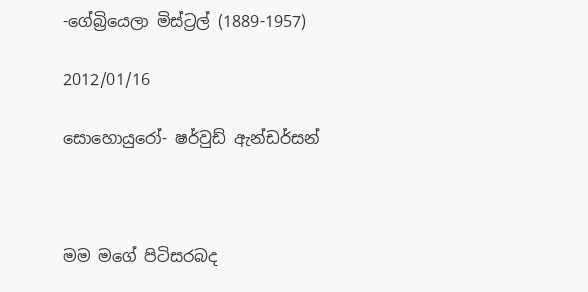-ගේබ්‍රියෙලා මිස්ට්‍රල් (1889-1957)

2012/01/16

සොහොයුරෝ- ෂර්වුඩ් ඇන්ඩර්සන්



මම මගේ පිටිසරබද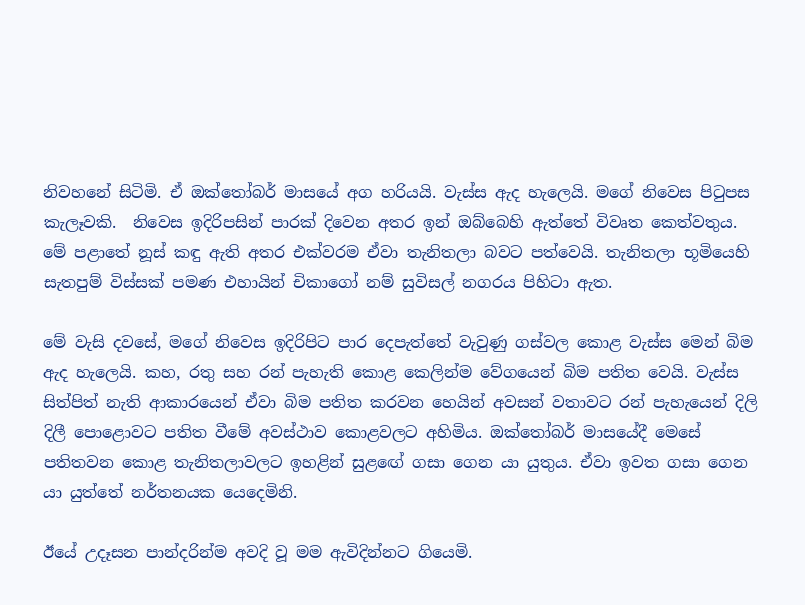නිවහනේ සිටිමි. ඒ ඔක්තෝබර් මාසයේ අග හරියයි. වැස්ස ඇද හැලෙයි. මගේ නිවෙස පිටුපස කැලෑවකි.  නිවෙස ඉදිරිපසින් පාරක් දිවෙන අතර ඉන් ඔබ්බෙහි ඇත්තේ විවෘත කෙත්වතුය. මේ පළාතේ නූස් කඳු ඇති අතර එක්වරම ඒවා තැනිතලා බවට පත්වෙයි. තැනිතලා භූමියෙහි සැතපුම් විස්සක් පමණ එහායින් චිකාගෝ නම් සුවිසල් නගරය පිහිටා ඇත.

මේ වැසි දවසේ, මගේ නිවෙස ඉදිරිපිට පාර දෙපැත්තේ වැවුණු ගස්වල කොළ වැස්ස මෙන් බිම ඇද හැලෙයි. කහ, රතු සහ රන් පැහැති කොළ කෙලින්ම වේගයෙන් බිම පතිත වෙයි. වැස්ස සිත්පිත් නැති ආකාරයෙන් ඒවා බිම පතිත කරවන හෙයින් අවසන් වතාවට රන් පැහැයෙන් දිලි දිලී ‍පොළොවට පතිත වීමේ අවස්ථාව කොළවලට අහිමිය. ඔක්තෝබර් මාසයේදී මෙසේ පතිතවන කොළ තැනිතලාවලට ඉහළින් සුළ‍ඟේ ගසා ගෙන යා යුතුය. ඒවා ඉවත ගසා ගෙන යා යුත්තේ නර්තනයක යෙදෙමිනි.

ඊයේ උදෑසන පාන්දරින්ම අවදි වූ මම ඇවිදින්නට ගියෙමි.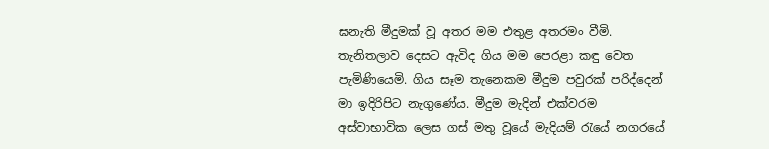ඝනැති මීදුමක් වූ අතර මම එතුළ අතරමං වීමි. තැනිතලාව දෙසට ඇවිද ගිය මම පෙරළා කඳු වෙත පැමිණියෙමි. ගිය සෑම තැනෙකම මීදුම පවුරක් පරිද්දෙන් මා ඉදිරිපිට නැගුණේය. මීදුම මැදින් එක්වරම අස්වාභාවික ලෙස ගස් මතු වූයේ මැදියම් රැයේ නගරයේ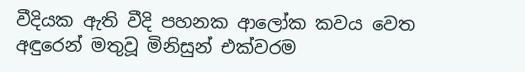වීදියක ඇති වීදි පහනක ආලෝක කවය වෙත අඳුරෙන් මතුවූ මිනිසුන් එක්වරම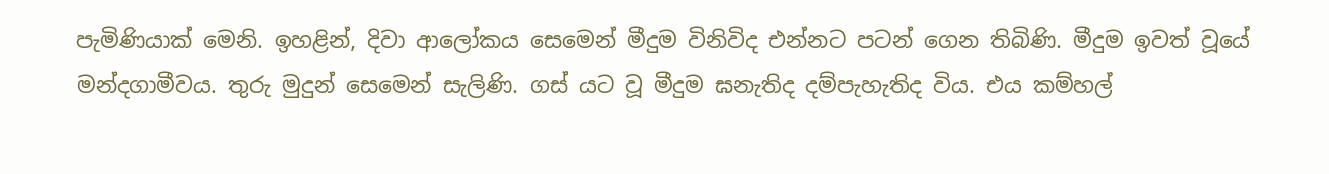පැමිණියාක් මෙනි. ඉහළින්, දිවා ආලෝකය සෙමෙන් මීදුම විනිවිද එන්නට පටන් ගෙන තිබිණි. මීදුම ඉවත් වූයේ මන්දගාමීවය. තුරු මුදුන් සෙමෙන් සැලිණි. ගස් යට වූ මීදුම ඝනැතිද දම්පැහැතිද විය. එය කම්හල්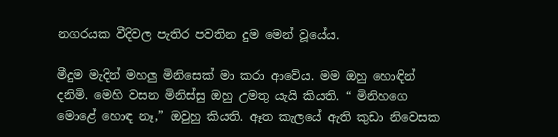නගරයක වීදිවල පැතිර පවතින දුම මෙන් වූයේය.

මීදුම මැදින් මහලු මිනිසෙක් මා කරා ආවේය. මම ඔහු හොඳින් දනිමි. මෙහි වසන මිනිස්සු ඔහු උමතු යැයි කියති. “ මිනිහගෙ මොළේ හොඳ නෑ,” ඔවුහු කියති. ඈත කැලයේ ඇති කුඩා නිවෙසක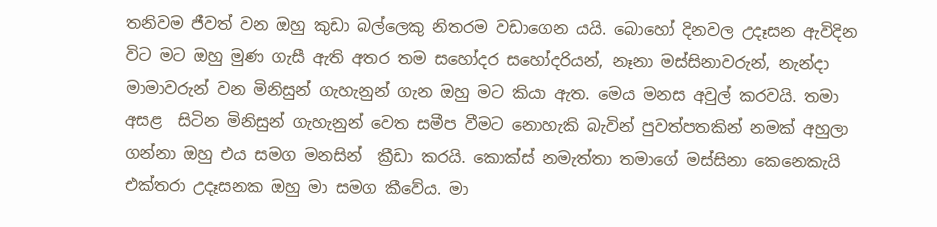තනිවම ජීවත් වන ඔහු කුඩා බල්ලෙකු නිතරම වඩාගෙන යයි. බොහෝ දිනවල උදෑසන ඇවිදින විට මට ඔහු මුණ ගැසී ඇති අතර තම සහෝදර සහෝදරියන්, නෑනා මස්සිනාවරුන්, නැන්දා මාමාවරුන් වන මිනිසුන් ගැහැනුන් ගැන ඔහු මට කියා ඇත. මෙය මනස අවුල් කරවයි. තමා අසළ  සිටින මිනිසුන් ගැහැනුන් වෙත සමීප වීමට නොහැකි බැවින් පුවත්පතකින් නමක් අහුලා ගන්නා ඔහු එය සමග මනසින්  ක්‍රීඩා කරයි. කොක්ස් නමැත්තා තමාගේ මස්සිනා කෙනෙකැයි එක්තරා උදෑසනක ඔහු මා සමග කීවේය. මා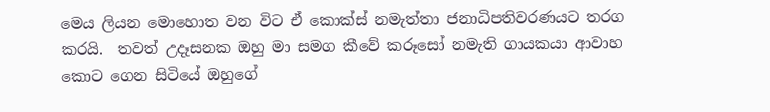මෙය ලියන මොහොත වන විට ඒ කොක්ස් නමැත්තා ජනාධිපතිවරණයට තරග කරයි.  තවත් උදෑසනක ඔහු මා සමග කීවේ කරූසෝ නමැති ගායකයා ආවාහ කොට ගෙන සිටියේ ඔහුගේ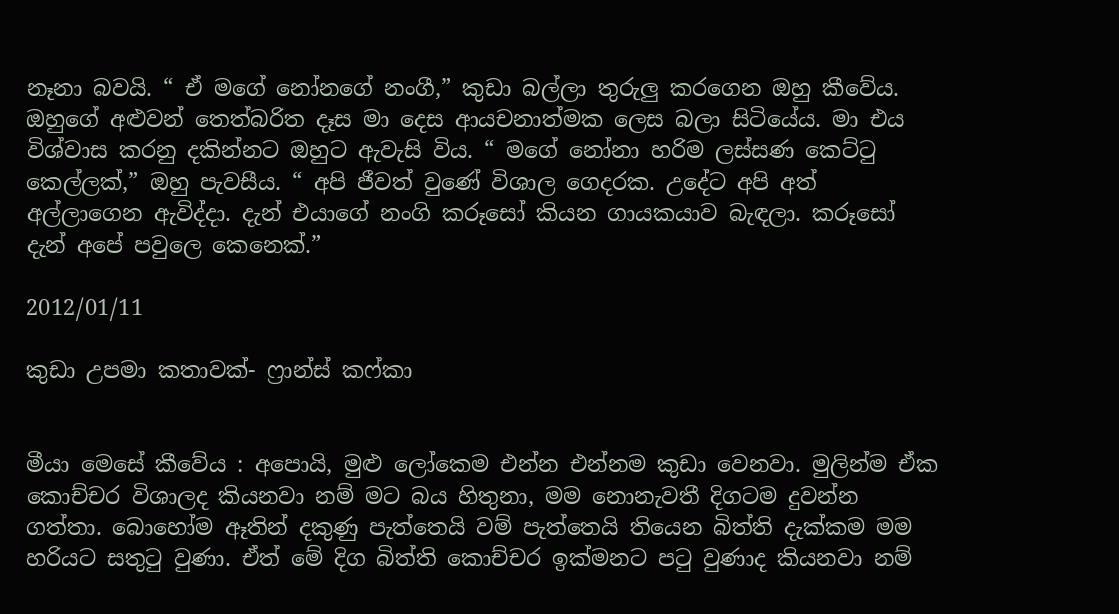නෑනා බවයි. “ ඒ මගේ නෝනගේ නංගී,” කුඩා බල්ලා තුරුලු කරගෙන ඔහු කීවේය. ඔහුගේ අළුවන් තෙත්බරිත දෑස මා දෙස ආයචනාත්මක ලෙස බලා සිටියේය. මා එය විශ්වාස කරනු දකින්නට ඔහුට ඇවැසි විය. “ මගේ නෝනා හරිම ලස්සණ කෙට්ටු කෙල්ලක්,” ඔහු පැවසීය. “ අපි ජීවත් වුණේ විශාල ගෙදරක. උදේට අපි අත් අල්ලාගෙන ඇවිද්දා. දැන් එයාගේ නංගි කරූසෝ කියන ගායකයාව බැඳලා. කරූසෝ දැන් අපේ පවුලෙ කෙනෙක්.”

2012/01/11

කුඩා උපමා කතාවක්- ෆ්‍රාන්ස් කෆ්කා


මීයා මෙසේ කීවේය : අපොයි, මුළු ලෝකෙම එන්න එන්නම කුඩා වෙනවා. මුලින්ම ඒක කොච්චර විශාලද කියනවා නම් මට බය හිතුනා, මම නොනැවතී දිගටම දුවන්න ගත්තා. බොහෝම ඈතින් දකුණු පැත්තෙයි වම් පැත්තෙයි තියෙන බිත්ති දැක්කම මම හරියට සතුටු වුණා. ඒත් මේ දිග බිත්ති කොච්චර ඉක්මනට පටු වුණාද කියනවා නම්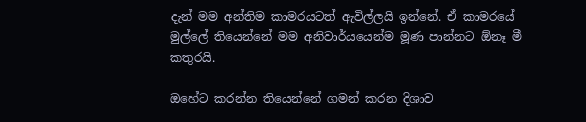දැන් මම අන්තිම කාමරයටත් ඇවිල්ලයි ඉන්නේ. ඒ කාමරයේ මුල්ලේ තියෙන්නේ මම අනිවාර්යයෙන්ම මූණ පාන්නට ඕනෑ මී කතුරයි.

ඔහේට කරන්න තියෙන්නේ ගමන් කරන දිශාව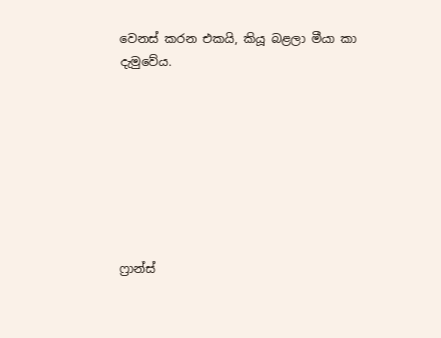වෙනස් කරන එකයි, කියූ බළලා මීයා කා දැමුවේය.








ෆ්‍රාන්ස්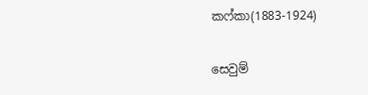කෆ්කා(1883-1924)

සෙවුම්